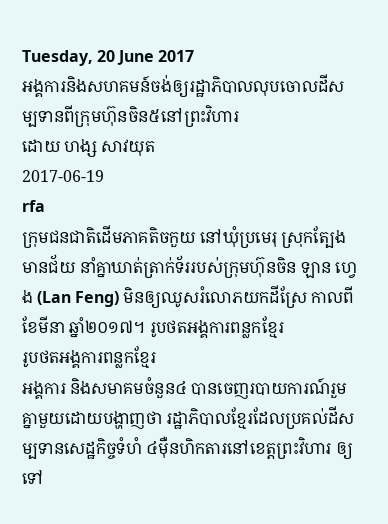Tuesday, 20 June 2017
អង្គការនិងសហគមន៍ចង់ឲ្យរដ្ឋាភិបាលលុបចោលដីសម្បទានពីក្រុមហ៊ុនចិន៥នៅព្រះវិហារ
ដោយ ហង្ស សាវយុត
2017-06-19
rfa
ក្រុមជនជាតិដើមភាគតិចកួយ នៅឃុំប្រមេរុ ស្រុកត្បែងមានជ័យ នាំគ្នាឃាត់ត្រាក់ទ័ររបស់ក្រុមហ៊ុនចិន ឡាន ហ្វេង (Lan Feng) មិនឲ្យឈូសរំលោភយកដីស្រែ កាលពីខែមីនា ឆ្នាំ២០១៧។ រូបថតអង្គការពន្លកខ្មែរ
រូបថតអង្គការពន្លកខ្មែរ
អង្គការ និងសមាគមចំនួន៤ បានចេញរបាយការណ៍រួមគ្នាមួយដោយបង្ហាញថា រដ្ឋាភិបាលខ្មែរដែលប្រគល់ដីសម្បទានសេដ្ឋកិច្ចទំហំ ៤ម៉ឺនហិកតារនៅខេត្តព្រះវិហារ ឲ្យទៅ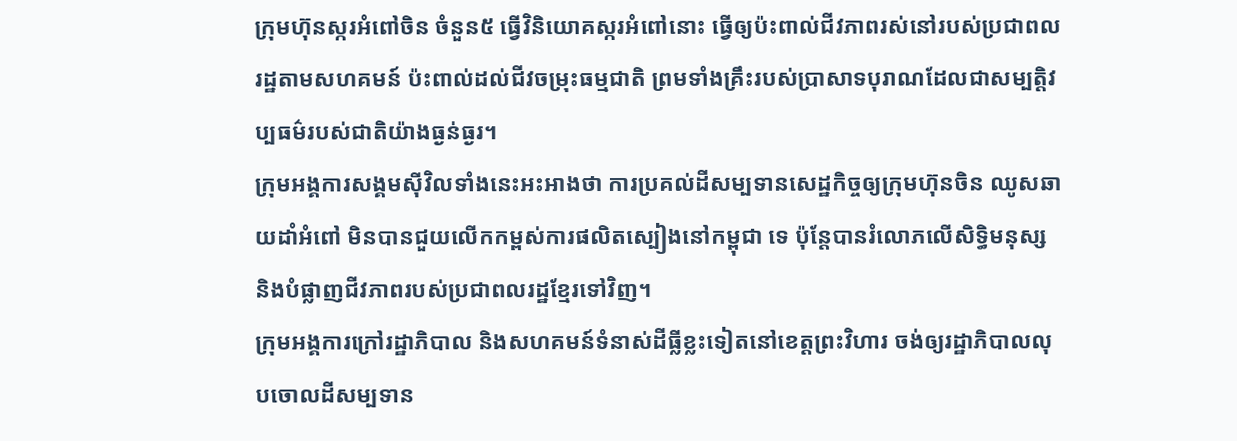ក្រុមហ៊ុនស្ករអំពៅចិន ចំនួន៥ ធ្វើវិនិយោគស្ករអំពៅនោះ ធ្វើឲ្យប៉ះពាល់ជីវភាពរស់នៅរបស់ប្រជាពលរដ្ឋតាមសហគមន៍ ប៉ះពាល់ដល់ជីវចម្រុះធម្មជាតិ ព្រមទាំងគ្រឹះរបស់ប្រាសាទបុរាណដែលជាសម្បត្តិវប្បធម៌របស់ជាតិយ៉ាងធ្ងន់ធ្ងរ។
ក្រុមអង្គការសង្គមស៊ីវិលទាំងនេះអះអាងថា ការប្រគល់ដីសម្បទានសេដ្ឋកិច្ចឲ្យក្រុមហ៊ុនចិន ឈូសឆាយដាំអំពៅ មិនបានជួយលើកកម្ពស់ការផលិតស្បៀងនៅកម្ពុជា ទេ ប៉ុន្តែបានរំលោភលើសិទ្ធិមនុស្ស និងបំផ្លាញជីវភាពរបស់ប្រជាពលរដ្ឋខ្មែរទៅវិញ។
ក្រុមអង្គការក្រៅរដ្ឋាភិបាល និងសហគមន៍ទំនាស់ដីធ្លីខ្លះទៀតនៅខេត្តព្រះវិហារ ចង់ឲ្យរដ្ឋាភិបាលលុបចោលដីសម្បទាន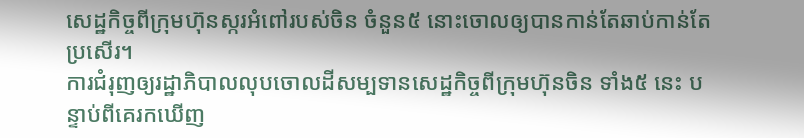សេដ្ឋកិច្ចពីក្រុមហ៊ុនស្ករអំពៅរបស់ចិន ចំនួន៥ នោះចោលឲ្យបានកាន់តែឆាប់កាន់តែប្រសើរ។
ការជំរុញឲ្យរដ្ឋាភិបាលលុបចោលដីសម្បទានសេដ្ឋកិច្ចពីក្រុមហ៊ុនចិន ទាំង៥ នេះ បន្ទាប់ពីគេរកឃើញ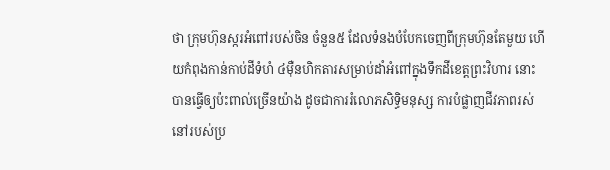ថា ក្រុមហ៊ុនស្ករអំពៅរបស់ចិន ចំនួន៥ ដែលទំនងបំបែកចេញពីក្រុមហ៊ុនតែមួយ ហើយកំពុងកាន់កាប់ដីទំហំ ៤ម៉ឺនហិកតារសម្រាប់ដាំអំពៅក្នុងទឹកដីខេត្តព្រះវិហារ នោះ បានធ្វើឲ្យប៉ះពាល់ច្រើនយ៉ាង ដូចជាការរំលោភសិទ្ធិមនុស្ស ការបំផ្លាញជីវភាពរស់នៅរបស់ប្រ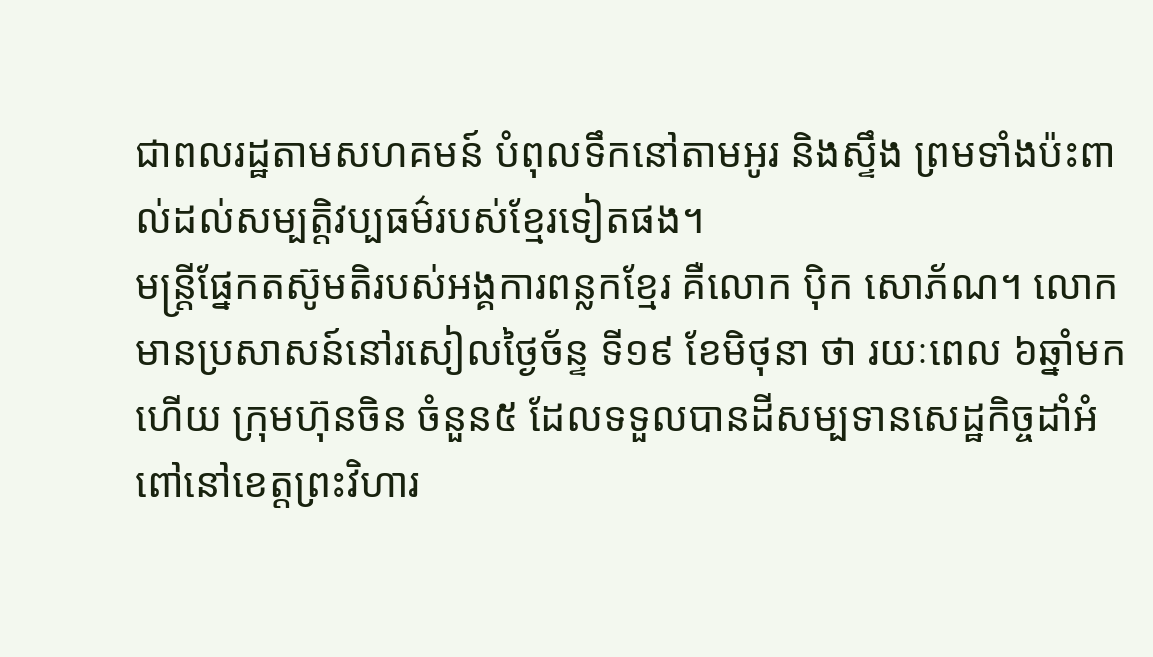ជាពលរដ្ឋតាមសហគមន៍ បំពុលទឹកនៅតាមអូរ និងស្ទឹង ព្រមទាំងប៉ះពាល់ដល់សម្បត្តិវប្បធម៌របស់ខ្មែរទៀតផង។
មន្ត្រីផ្នែកតស៊ូមតិរបស់អង្គការពន្លកខ្មែរ គឺលោក ប៉ិក សោភ័ណ។ លោកមានប្រសាសន៍នៅរសៀលថ្ងៃច័ន្ទ ទី១៩ ខែមិថុនា ថា រយៈពេល ៦ឆ្នាំមកហើយ ក្រុមហ៊ុនចិន ចំនួន៥ ដែលទទួលបានដីសម្បទានសេដ្ឋកិច្ចដាំអំពៅនៅខេត្តព្រះវិហារ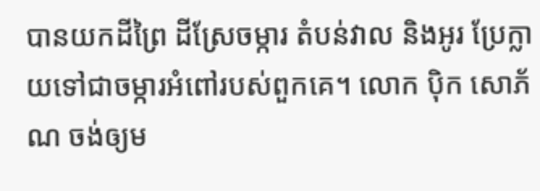បានយកដីព្រៃ ដីស្រែចម្ការ តំបន់វាល និងអូរ ប្រែក្លាយទៅជាចម្ការអំពៅរបស់ពួកគេ។ លោក ប៉ិក សោភ័ណ ចង់ឲ្យម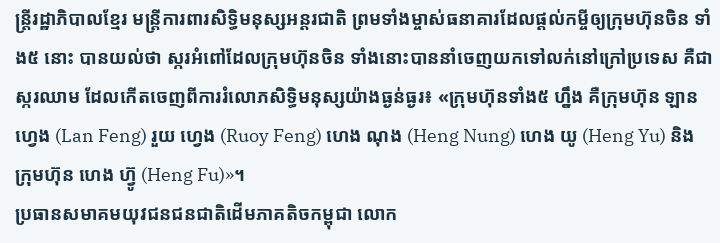ន្ត្រីរដ្ឋាភិបាលខ្មែរ មន្ត្រីការពារសិទ្ធិមនុស្សអន្តរជាតិ ព្រមទាំងម្ចាស់ធនាគារដែលផ្ដល់កម្ចីឲ្យក្រុមហ៊ុនចិន ទាំង៥ នោះ បានយល់ថា ស្ករអំពៅដែលក្រុមហ៊ុនចិន ទាំងនោះបាននាំចេញយកទៅលក់នៅក្រៅប្រទេស គឺជាស្ករឈាម ដែលកើតចេញពីការរំលោភសិទ្ធិមនុស្សយ៉ាងធ្ងន់ធ្ងរ៖ «ក្រុមហ៊ុនទាំង៥ ហ្នឹង គឺក្រុមហ៊ុន ឡាន ហ្វេង (Lan Feng) រួយ ហ្វេង (Ruoy Feng) ហេង ណុង (Heng Nung) ហេង យូ (Heng Yu) និងក្រុមហ៊ុន ហេង ហ៊្វូ (Heng Fu)»។
ប្រធានសមាគមយុវជនជនជាតិដើមភាគតិចកម្ពុជា លោក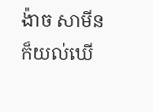ង៉ាច សាមីន ក៏យល់ឃើ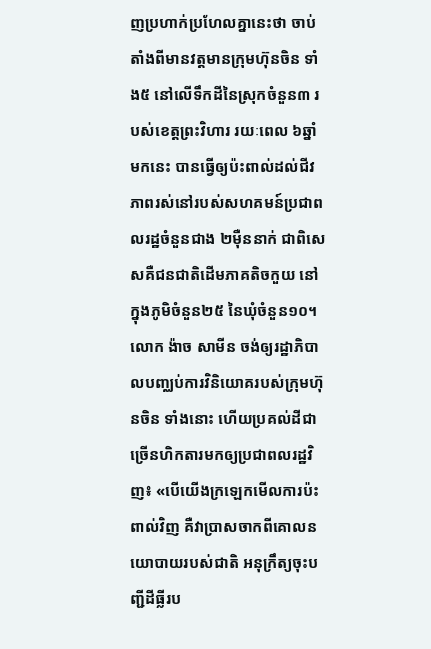ញប្រហាក់ប្រហែលគ្នានេះថា ចាប់តាំងពីមានវត្តមានក្រុមហ៊ុនចិន ទាំង៥ នៅលើទឹកដីនៃស្រុកចំនួន៣ របស់ខេត្តព្រះវិហារ រយៈពេល ៦ឆ្នាំមកនេះ បានធ្វើឲ្យប៉ះពាល់ដល់ជីវភាពរស់នៅរបស់សហគមន៍ប្រជាពលរដ្ឋចំនួនជាង ២ម៉ឺននាក់ ជាពិសេសគឺជនជាតិដើមភាគតិចកួយ នៅក្នុងភូមិចំនួន២៥ នៃឃុំចំនួន១០។ លោក ង៉ាច សាមីន ចង់ឲ្យរដ្ឋាភិបាលបញ្ឈប់ការវិនិយោគរបស់ក្រុមហ៊ុនចិន ទាំងនោះ ហើយប្រគល់ដីជាច្រើនហិកតារមកឲ្យប្រជាពលរដ្ឋវិញ៖ «បើយើងក្រឡេកមើលការប៉ះពាល់វិញ គឺវាប្រាសចាកពីគោលនយោបាយរបស់ជាតិ អនុក្រឹត្យចុះបញ្ជីដីធ្លីរប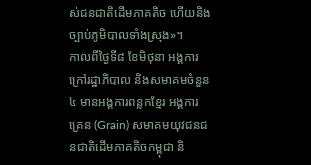ស់ជនជាតិដើមភាគតិច ហើយនិងច្បាប់ភូមិបាលទាំងស្រុង»។
កាលពីថ្ងៃទី៨ ខែមិថុនា អង្គការក្រៅរដ្ឋាភិបាល និងសមាគមចំនួន៤ មានអង្គការពន្លកខ្មែរ អង្គការគ្រេន (Grain) សមាគមយុវជនជនជាតិដើមភាគតិចកម្ពុជា និ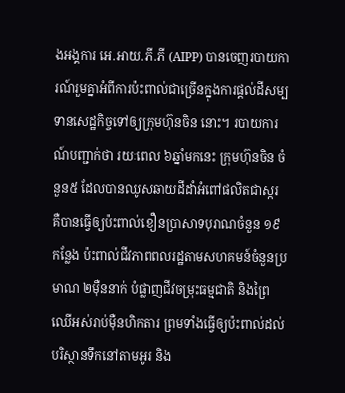ងអង្គការ អេ.អាយ.ភី.ភី (AIPP) បានចេញរបាយការណ៍រួមគ្នាអំពីការប៉ះពាល់ជាច្រើនក្នុងការផ្ដល់ដីសម្បទានសេដ្ឋកិច្ចទៅឲ្យក្រុមហ៊ុនចិន នោះ។ របាយការណ៍បញ្ជាក់ថា រយៈពេល ៦ឆ្នាំមកនេះ ក្រុមហ៊ុនចិន ចំនួន៥ ដែលបានឈូសឆាយដីដាំអំពៅផលិតជាស្ករ គឺបានធ្វើឲ្យប៉ះពាល់ខឿនប្រាសាទបុរាណចំនួន ១៩កន្លែង ប៉ះពាល់ជីវភាពពលរដ្ឋតាមសហគមន៍ចំនួនប្រមាណ ២ម៉ឺននាក់ បំផ្លាញជីវចម្រុះធម្មជាតិ និងព្រៃឈើអស់រាប់ម៉ឺនហិកតារ ព្រមទាំងធ្វើឲ្យប៉ះពាល់ដល់បរិស្ថានទឹកនៅតាមអូរ និង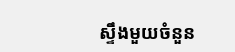ស្ទឹងមួយចំនួន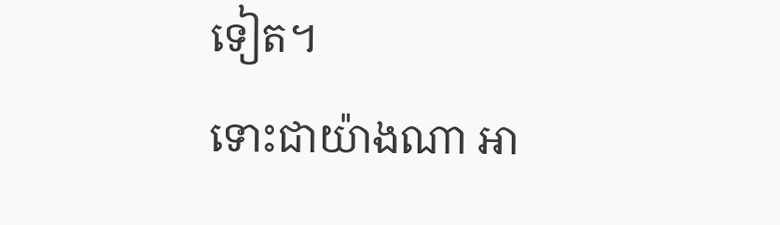ទៀត។
ទោះជាយ៉ាងណា អា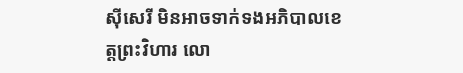ស៊ីសេរី មិនអាចទាក់ទងអភិបាលខេត្តព្រះវិហារ លោ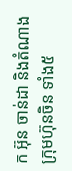ក អ៊ុន ចាន់ដា និងតំណាងក្រុមហ៊ុនចិន ទាំង៥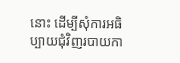នោះ ដើម្បីសុំការអធិប្បាយជុំវិញរបាយកា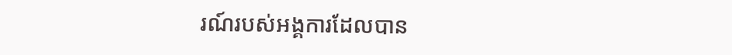រណ៍របស់អង្គការដែលបាន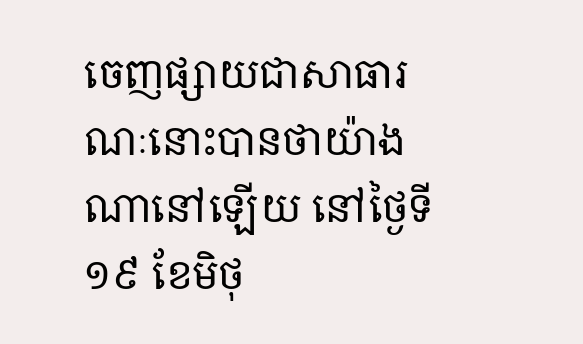ចេញផ្សាយជាសាធារណៈនោះបានថាយ៉ាងណានៅឡើយ នៅថ្ងៃទី១៩ ខែមិថុ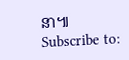នា៕
Subscribe to: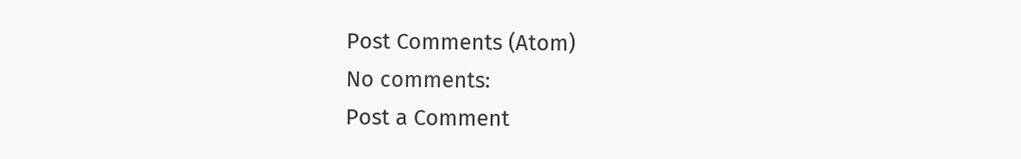Post Comments (Atom)
No comments:
Post a Comment